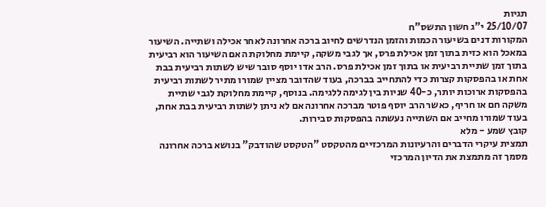תגיות
25/10/07 י"ג חשון התשס"ח
המקורות דנים בשיעור הכמות והזמן הנדרשים לחיוב ברכה אחרונה לאחר אכילה ושתייה. השיעור במאכל הוא כזית בתוך זמן אכילת פרס, אך לגבי משקה, קיימת מחלוקת האם השיעור הוא רביעית בתוך זמן שתיית רביעית או בתוך זמן אכילת פרס. הרב אדו יוסף סובר שיש לשתות רביעית בבת אחת או בהפסקות קצרות כדי להתחייב בברכה, בעוד שהדובר מציין שמורו מתיר לשתות רביעית בהפסקות ארוכות יותר, כ-40 שניות בין לגימה ללגימה. בנוסף, קיימת מחלוקת לגבי שתיית משקה חם או חריף, כאשר הרב יוסף פוטר מברכה אחרונה אם לא ניתן לשתות רביעית בבת אחת, בעוד שמורו מחייב אם השתייה נעשתה בהפסקות סבירות.
קובץ שמע - מלא
תמצית עיקרי הדברים והרעיונות המרכזיים מהטקסט "הטקסט שהודבק" בנושא ברכה אחרונה
מסמך זה מתמצת את הדיון המרכזי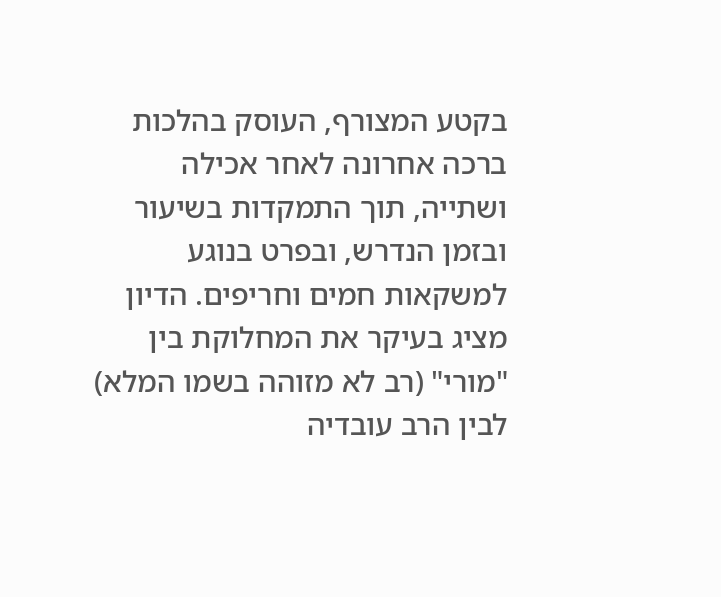בקטע המצורף, העוסק בהלכות ברכה אחרונה לאחר אכילה ושתייה, תוך התמקדות בשיעור ובזמן הנדרש, ובפרט בנוגע למשקאות חמים וחריפים. הדיון מציג בעיקר את המחלוקת בין "מורי" (רב לא מזוהה בשמו המלא) לבין הרב עובדיה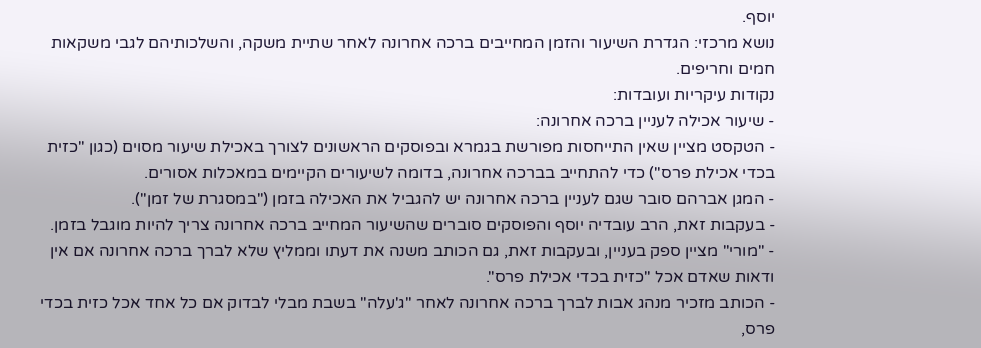יוסף.
נושא מרכזי: הגדרת השיעור והזמן המחייבים ברכה אחרונה לאחר שתיית משקה, והשלכותיהם לגבי משקאות חמים וחריפים.
נקודות עיקריות ועובדות:
- שיעור אכילה לעניין ברכה אחרונה:
- הטקסט מציין שאין התייחסות מפורשת בגמרא ובפוסקים הראשונים לצורך באכילת שיעור מסוים (כגון "כזית בכדי אכילת פרס") כדי להתחייב בברכה אחרונה, בדומה לשיעורים הקיימים במאכלות אסורים.
- המגן אברהם סובר שגם לעניין ברכה אחרונה יש להגביל את האכילה בזמן ("במסגרת של זמן").
- בעקבות זאת, הרב עובדיה יוסף והפוסקים סוברים שהשיעור המחייב ברכה אחרונה צריך להיות מוגבל בזמן.
- "מורי" מציין ספק בעניין, ובעקבות זאת, גם הכותב משנה את דעתו וממליץ שלא לברך ברכה אחרונה אם אין ודאות שאדם אכל "כזית בכדי אכילת פרס".
- הכותב מזכיר מנהג אבות לברך ברכה אחרונה לאחר "ג'עלה" בשבת מבלי לבדוק אם כל אחד אכל כזית בכדי פרס,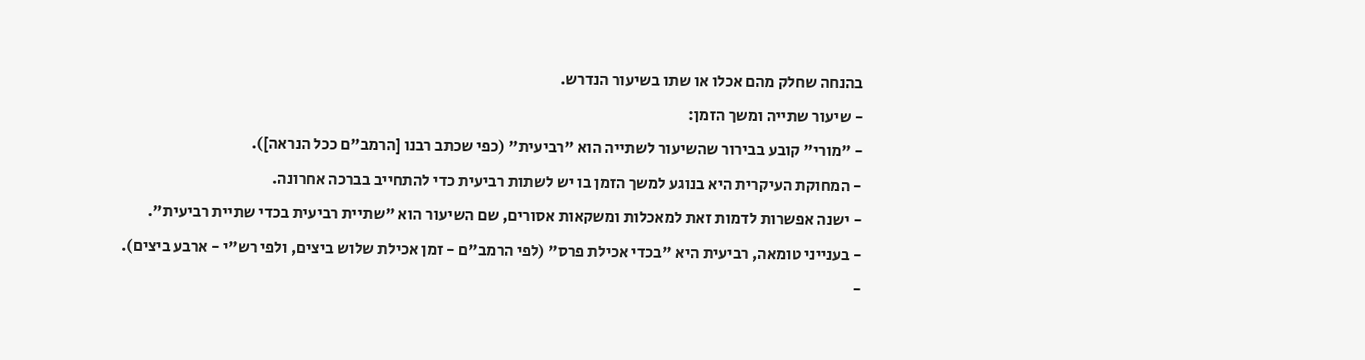בהנחה שחלק מהם אכלו או שתו בשיעור הנדרש.
- שיעור שתייה ומשך הזמן:
- "מורי" קובע בבירור שהשיעור לשתייה הוא "רביעית" (כפי שכתב רבנו [הרמב"ם ככל הנראה]).
- המחוקת העיקרית היא בנוגע למשך הזמן בו יש לשתות רביעית כדי להתחייב בברכה אחרונה.
- ישנה אפשרות לדמות זאת למאכלות ומשקאות אסורים, שם השיעור הוא "שתיית רביעית בכדי שתיית רביעית".
- בענייני טומאה, רביעית היא "בכדי אכילת פרס" (לפי הרמב"ם - זמן אכילת שלוש ביצים, ולפי רש"י - ארבע ביצים).
-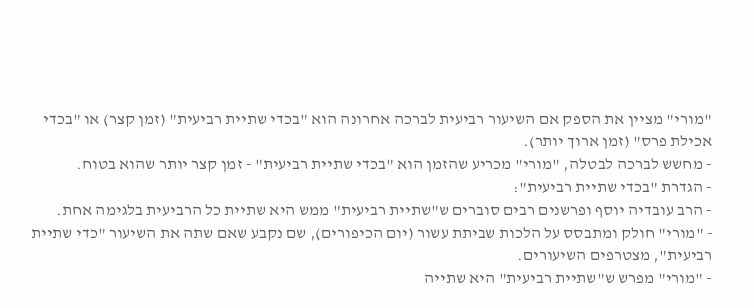"מורי" מציין את הספק אם השיעור רביעית לברכה אחרונה הוא "בכדי שתיית רביעית" (זמן קצר) או "בכדי אכילת פרס" (זמן ארוך יותר).
- מחשש לברכה לבטלה, "מורי" מכריע שהזמן הוא "בכדי שתיית רביעית" - זמן קצר יותר שהוא בטוח.
- הגדרת "בכדי שתיית רביעית":
- הרב עובדיה יוסף ופרשנים רבים סוברים ש"שתיית רביעית" ממש היא שתיית כל הרביעית בלגימה אחת.
- "מורי" חולק ומתבסס על הלכות שביתת עשור (יום הכיפורים), שם נקבע שאם שתה את השיעור "כדי שתיית רביעית", מצטרפים השיעורים.
- "מורי" מפרש ש"שתיית רביעית" היא שתייה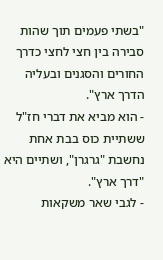"בשתי פעמים תוך שהות סבירה בין חצי לחצי כדרך החורים והסגנים ובעליה הדרך ארץ".
- הוא מביא את דברי חז"ל ששתיית כוס בבת אחת נחשבת "גרגרן", ושתיים היא "דרך ארץ".
- לגבי שאר משקאות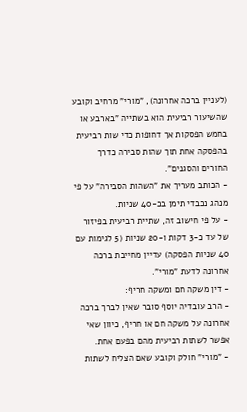(לעניין ברכה אחרונה), "מורי" מרחיב וקובע שהשיעור רביעית הוא בשתייה "בארבע או בחמש הפסקות אך דחופות כדי שות רביעית בהפסקה אחת תוך שהות סבירה כדרך החורים והסגנים".
- הכותב מעריך את "השהות הסבירה" על פי מנהג נכבדי תימן בכ-40 שניות.
- על פי חישוב זה, שתיית רביעית בפיזור של עד כ-3 דקות ו-20 שניות (5 לגימות עם 40 שניות הפסקה) עדיין מחייבת ברכה אחרונה לדעת "מורי".
- דין משקה חם ומשקה חריף:
- הרב עובדיה יוסף סובר שאין לברך ברכה אחרונה על משקה חם או חריף, כיוון שאי אפשר לשתות רביעית מהם בפעם אחת.
- "מורי" חולק וקובע שאם הצליח לשתות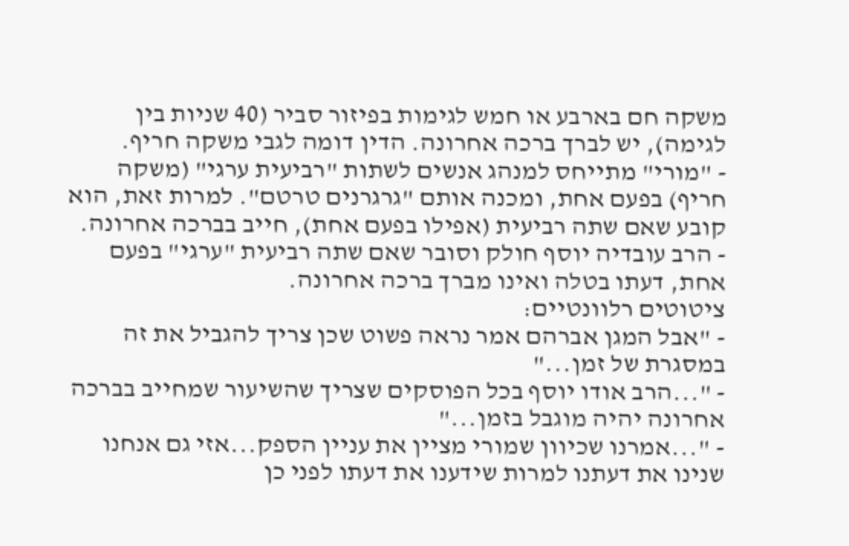משקה חם בארבע או חמש לגימות בפיזור סביר (40 שניות בין לגימה), יש לברך ברכה אחרונה. הדין דומה לגבי משקה חריף.
- "מורי" מתייחס למנהג אנשים לשתות "רביעית ערגי" (משקה חריף) בפעם אחת, ומכנה אותם "גרגרנים טרטם". למרות זאת, הוא קובע שאם שתה רביעית (אפילו בפעם אחת), חייב בברכה אחרונה.
- הרב עובדיה יוסף חולק וסובר שאם שתה רביעית "ערגי" בפעם אחת, דעתו בטלה ואינו מברך ברכה אחרונה.
ציטוטים רלוונטיים:
- "אבל המגן אברהם אמר נראה פשוט שכן צריך להגביל את זה במסגרת של זמן..."
- "...הרב אודו יוסף בכל הפוסקים שצריך שהשיעור שמחייב בברכה אחרונה יהיה מוגבל בזמן..."
- "...אמרנו שכיוון שמורי מציין את עניין הספק...אזי גם אנחנו שנינו את דעתנו למרות שידענו את דעתו לפני כן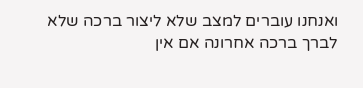ואנחנו עוברים למצב שלא ליצור ברכה שלא לברך ברכה אחרונה אם אין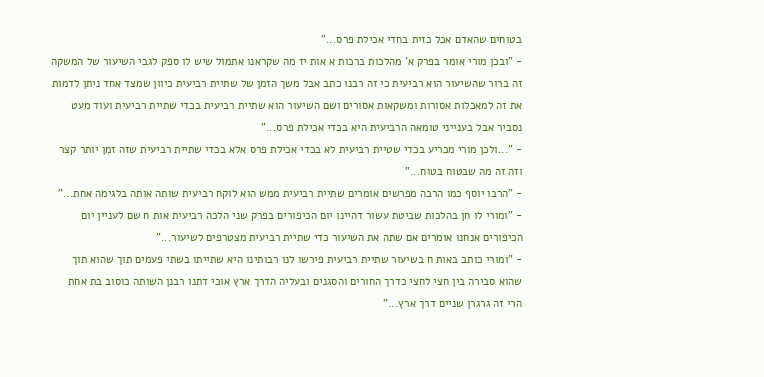בטוחים שהאדם אכל כזית בחדי אכילת פרס..."
- "ובכן מורי אומר בפרק א' מהלכות ברכות א אות יז מה שקראנו אתמול שיש לו ספק לגבי השיעור של המשקה זה ברור שהשיעור הוא רביעית כי זה רבנו כתב אבל משך הזמן של שתיית רביעית כיוון שמצד אחד ניתן לדמות את זה למאכלות אסורות ומשקאות אסורים ושם השיעור הוא שתיית רביעית בכדי שתיית רביעית ועוד מעט נסביר אבל בענייני טומאה הרביעית היא בכדי אכילת פרס..."
- "...ולכן מורי מכריע בכדי שטיית רביעית לא בכדי אכילת פרס אלא בכדי שתיית רביעית שזה זמן יותר קצר וזה זה מה שבטוח בטוח..."
- "הרבו יוסף כמו הרבה מפרשים אומרים שתיית רביעית ממש הוא לוקח רביעית שותה אותה בלגימה אחת..."
- "ומורי לו חן בהלכות שביטת עשור דהיינו יום הכיפורים בפרק שני הלכה רביעית אות ח שם לעניין יום הכיפורים אנחנו אומרים אם שתה את השיעור כדי שתיית רביעית מצטרפים לשיעור..."
- "ומורי כותב באות ח בשיעור שתיית רביעית פירשו לנו רבותינו היא שתייתו בשתי פעמים תוך שהוא תוך שהוא סבירה בין חצי לחצי כדרך החורים והסגנים ובעליה הדרך ארץ אוכי דתנו רבנן השותה כוסוב בת אחת הרי זה גרגרן שניים דרך ארץ..."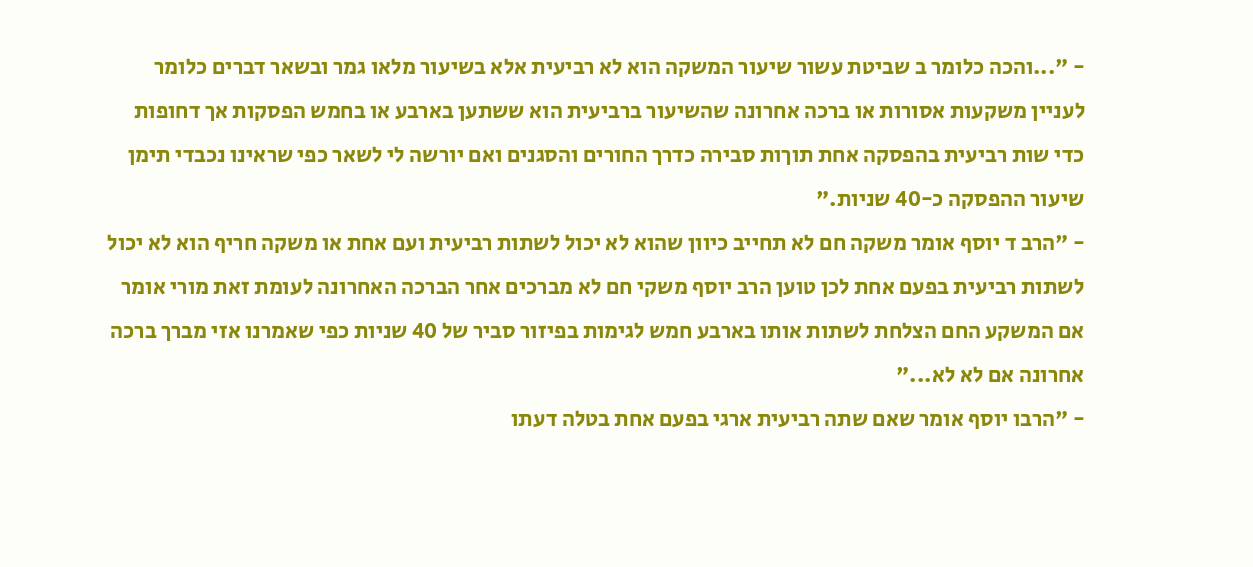- "...והכה כלומר ב שביטת עשור שיעור המשקה הוא לא רביעית אלא בשיעור מלאו גמר ובשאר דברים כלומר לעניין משקעות אסורות או ברכה אחרונה שהשיעור ברביעית הוא ששתען בארבע או בחמש הפסקות אך דחופות כדי שות רביעית בהפסקה אחת תוךות סבירה כדרך החורים והסגנים ואם יורשה לי לשאר כפי שראינו נכבדי תימן שיעור ההפסקה כ-40 שניות."
- "הרב ד יוסף אומר משקה חם לא תחייב כיוון שהוא לא יכול לשתות רביעית ועם אחת או משקה חריף הוא לא יכול לשתות רביעית בפעם אחת לכן טוען הרב יוסף משקי חם לא מברכים אחר הברכה האחרונה לעומת זאת מורי אומר אם המשקע החם הצלחת לשתות אותו בארבע חמש לגימות בפיזור סביר של 40 שניות כפי שאמרנו אזי מברך ברכה אחרונה אם לא לא..."
- "הרבו יוסף אומר שאם שתה רביעית ארגי בפעם אחת בטלה דעתו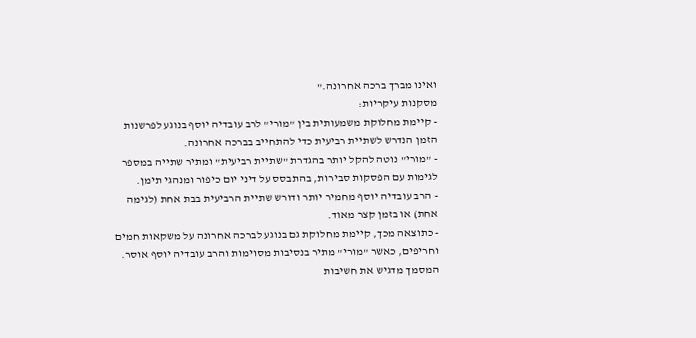ואינו מברך ברכה אחרונה."
מסקנות עיקריות:
- קיימת מחלוקת משמעותית בין "מורי" לרב עובדיה יוסף בנוגע לפרשנות הזמן הנדרש לשתיית רביעית כדי להתחייב בברכה אחרונה.
- "מורי" נוטה להקל יותר בהגדרת "שתיית רביעית" ומתיר שתייה במספר לגימות עם הפסקות סבירות, בהתבסס על דיני יום כיפור ומנהגי תימן.
- הרב עובדיה יוסף מחמיר יותר ודורש שתיית הרביעית בבת אחת (לגימה אחת) או בזמן קצר מאוד.
- כתוצאה מכך, קיימת מחלוקת גם בנוגע לברכה אחרונה על משקאות חמים וחריפים, כאשר "מורי" מתיר בנסיבות מסוימות והרב עובדיה יוסף אוסר.
המסמך מדגיש את חשיבות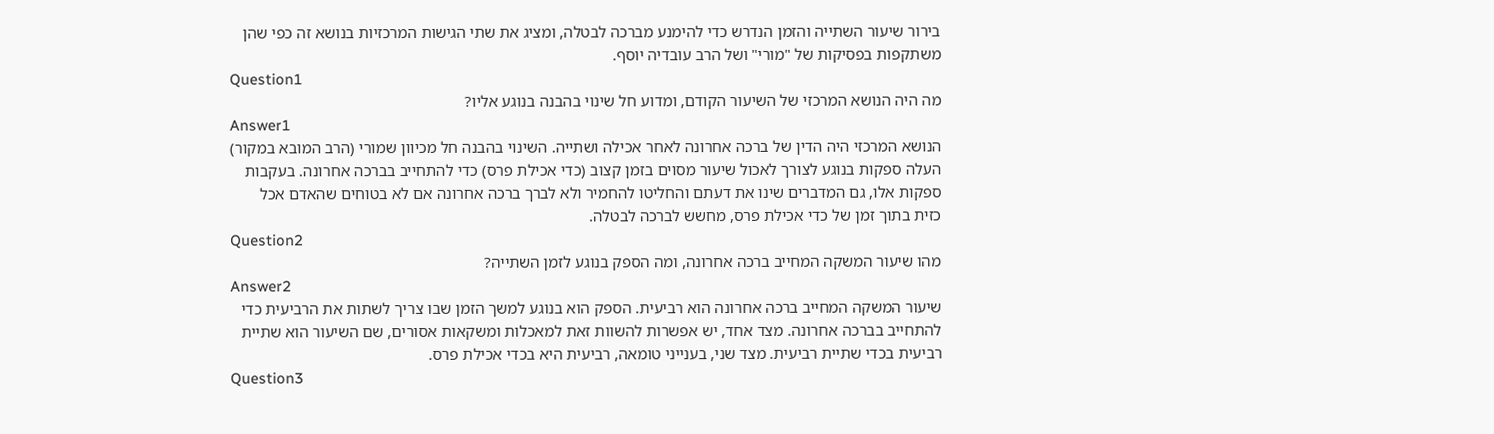בירור שיעור השתייה והזמן הנדרש כדי להימנע מברכה לבטלה, ומציג את שתי הגישות המרכזיות בנושא זה כפי שהן משתקפות בפסיקות של "מורי" ושל הרב עובדיה יוסף.
Question1
מה היה הנושא המרכזי של השיעור הקודם, ומדוע חל שינוי בהבנה בנוגע אליו?
Answer1
הנושא המרכזי היה הדין של ברכה אחרונה לאחר אכילה ושתייה. השינוי בהבנה חל מכיוון שמורי (הרב המובא במקור) העלה ספקות בנוגע לצורך לאכול שיעור מסוים בזמן קצוב (כדי אכילת פרס) כדי להתחייב בברכה אחרונה. בעקבות ספקות אלו, גם המדברים שינו את דעתם והחליטו להחמיר ולא לברך ברכה אחרונה אם לא בטוחים שהאדם אכל כזית בתוך זמן של כדי אכילת פרס, מחשש לברכה לבטלה.
Question2
מהו שיעור המשקה המחייב ברכה אחרונה, ומה הספק בנוגע לזמן השתייה?
Answer2
שיעור המשקה המחייב ברכה אחרונה הוא רביעית. הספק הוא בנוגע למשך הזמן שבו צריך לשתות את הרביעית כדי להתחייב בברכה אחרונה. מצד אחד, יש אפשרות להשוות זאת למאכלות ומשקאות אסורים, שם השיעור הוא שתיית רביעית בכדי שתיית רביעית. מצד שני, בענייני טומאה, רביעית היא בכדי אכילת פרס.
Question3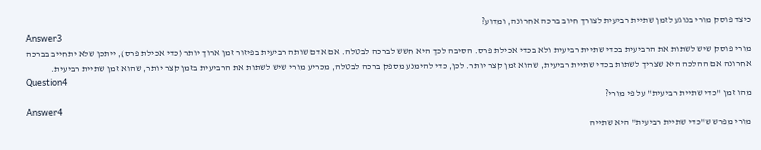כיצד פוסק מורי בנוגע לזמן שתיית רביעית לצורך חיוב ברכה אחרונה, ומדוע?
Answer3
מורי פוסק שיש לשתות את הרביעית בכדי שתיית רביעית ולא בכדי אכילת פרס. הסיבה לכך היא חשש לברכה לבטלה. אם אדם שותה רביעית בפיזור זמן ארוך יותר (כדי אכילת פרס), ייתכן שלא יתחייב בברכה אחרונה אם ההלכה היא שצריך לשתות בכדי שתיית רביעית, שהוא זמן קצר יותר. לכן, כדי להימנע מספק ברכה לבטלה, מכריע מורי שיש לשתות את הרביעית בזמן קצר יותר, שהוא זמן שתיית רביעית.
Question4
מהו זמן "כדי שתיית רביעית" על פי מורי?
Answer4
מורי מפרש ש"כדי שתיית רביעית" היא שתייה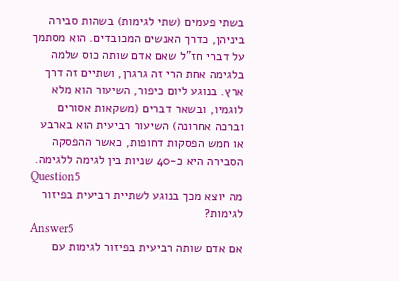בשתי פעמים (שתי לגימות) בשהות סבירה ביניהן, כדרך האנשים המכובדים. הוא מסתמך על דברי חז"ל שאם אדם שותה כוס שלמה בלגימה אחת הרי זה גרגרן, ושתיים זה דרך ארץ. בנוגע ליום כיפור, השיעור הוא מלא לוגמיו, ובשאר דברים (משקאות אסורים וברכה אחרונה) השיעור רביעית הוא בארבע או חמש הפסקות דחופות, כאשר ההפסקה הסבירה היא כ-40 שניות בין לגימה ללגימה.
Question5
מה יוצא מכך בנוגע לשתיית רביעית בפיזור לגימות?
Answer5
אם אדם שותה רביעית בפיזור לגימות עם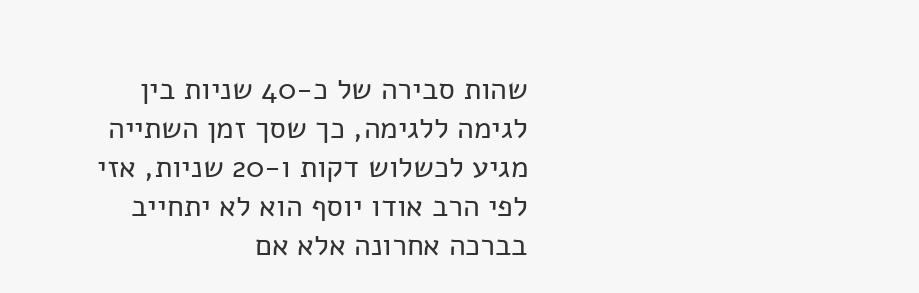שהות סבירה של כ-40 שניות בין לגימה ללגימה, כך שסך זמן השתייה מגיע לכשלוש דקות ו-20 שניות, אזי לפי הרב אודו יוסף הוא לא יתחייב בברכה אחרונה אלא אם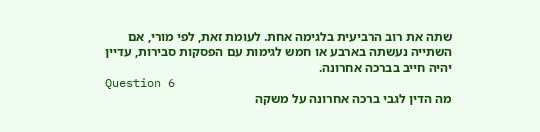שתה את רוב הרביעית בלגימה אחת. לעומת זאת, לפי מורי, אם השתייה נעשתה בארבע או חמש לגימות עם הפסקות סבירות, עדיין יהיה חייב בברכה אחרונה.
Question 6
מה הדין לגבי ברכה אחרונה על משקה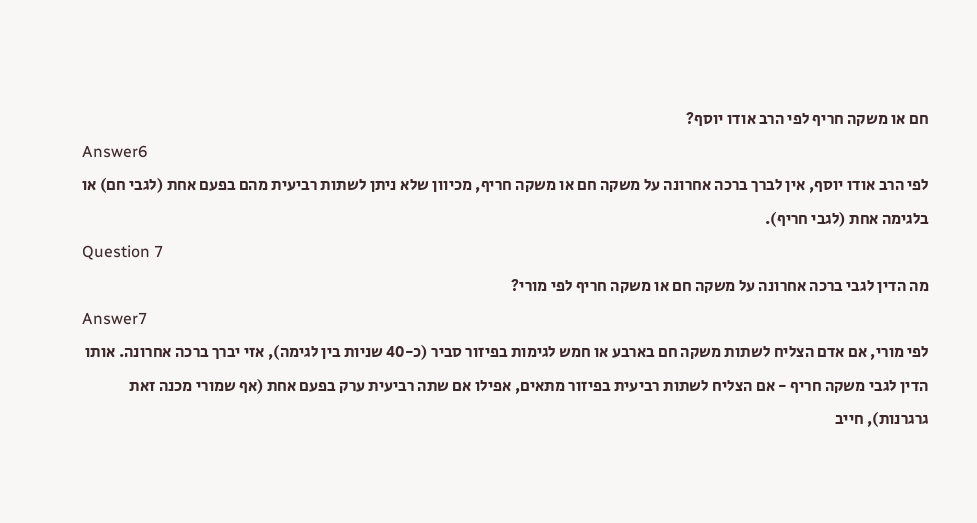חם או משקה חריף לפי הרב אודו יוסף?
Answer6
לפי הרב אודו יוסף, אין לברך ברכה אחרונה על משקה חם או משקה חריף, מכיוון שלא ניתן לשתות רביעית מהם בפעם אחת (לגבי חם) או בלגימה אחת (לגבי חריף).
Question 7
מה הדין לגבי ברכה אחרונה על משקה חם או משקה חריף לפי מורי?
Answer7
לפי מורי, אם אדם הצליח לשתות משקה חם בארבע או חמש לגימות בפיזור סביר (כ-40 שניות בין לגימה), אזי יברך ברכה אחרונה. אותו הדין לגבי משקה חריף - אם הצליח לשתות רביעית בפיזור מתאים, אפילו אם שתה רביעית ערק בפעם אחת (אף שמורי מכנה זאת גרגרנות), חייב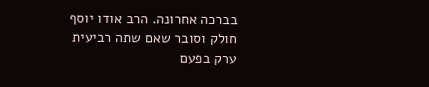בברכה אחרונה. הרב אודו יוסף חולק וסובר שאם שתה רביעית ערק בפעם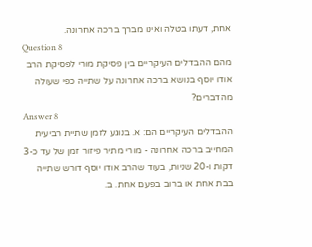אחת, דעתו בטלה ואינו מברך ברכה אחרונה.
Question 8
מהם ההבדלים העיקריים בין פסיקת מורי לפסיקת הרב אודו יוסף בנושא ברכה אחרונה על שתייה כפי שעולה מהדברים?
Answer 8
ההבדלים העיקריים הם: א. בנוגע לזמן שתיית רביעית המחייב ברכה אחרונה - מורי מתיר פיזור זמן של עד כ-3 דקות ו-20 שניות, בעוד שהרב אודו יוסף דורש שתייה בבת אחת או ברוב בפעם אחת. ב.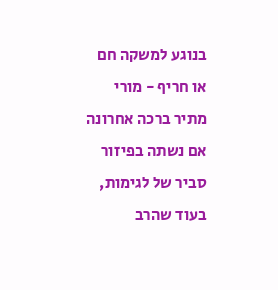בנוגע למשקה חם או חריף - מורי מתיר ברכה אחרונה אם נשתה בפיזור סביר של לגימות, בעוד שהרב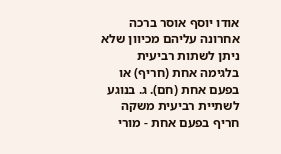אודו יוסף אוסר ברכה אחרונה עליהם מכיוון שלא ניתן לשתות רביעית בלגימה אחת (חריף) או בפעם אחת (חם). ג. בנוגע לשתיית רביעית משקה חריף בפעם אחת - מורי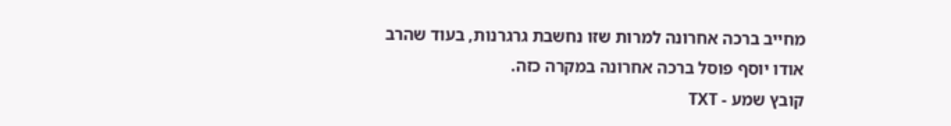מחייב ברכה אחרונה למרות שזו נחשבת גרגרנות, בעוד שהרב אודו יוסף פוסל ברכה אחרונה במקרה כזה.
קובץ שמע - TXT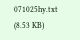071025hy.txt
(8.53 KB)